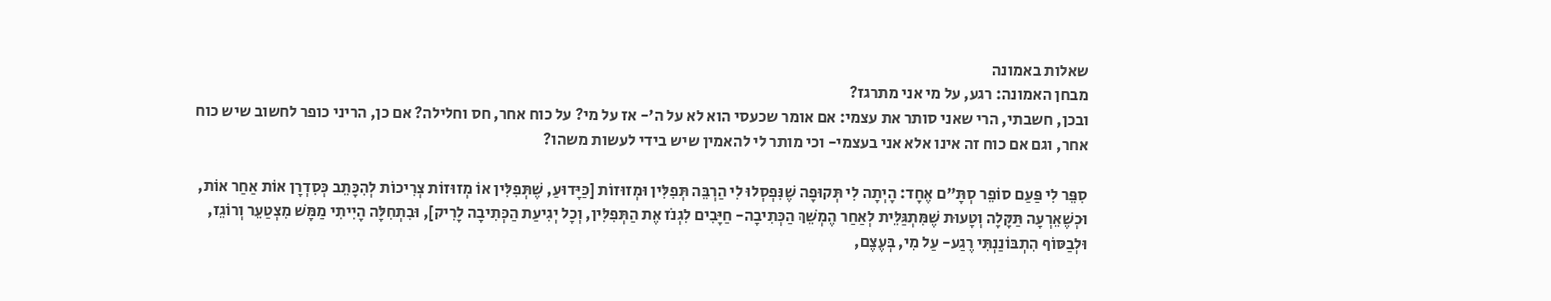שאלות באמונה
מבחן האמונה: רגע, על מי אני מתרגז?
ובכן, חשבתי, הרי שאני סותר את עצמי: אם אומר שכעסי הוא לא על ה'- אז על מי? על כוח אחר, חס וחלילה? אם כן, הריני כופר לחשוב שיש כוח אחר, וגם אם כוח זה אינו אלא אני בעצמי- וכי מותר לי להאמין שיש בידי לעשות משהו?

סִפֵּר לִי פַּעַם סוֹפֵר סְתָּ"ם אֶחָד: הָיְתָה לִי תְּקוּפָה שֶׁנִּפְסְלוּ לִי הַרְבֵּה תְּפִלִּין וּמְזוּזוֹת [כַּיָּדוּעַ, שֶׁתְּפִלִּין אוֹ מְזוּזוֹת צְרִיכוֹת לְהִכָּתֵב כְּסִדְרָן אוֹת אַחַר אוֹת, וּכְשֶׁאֵרְעָה תַּקָּלָה וְטָעוּת שֶׁמִּתְגַּלֵּית לְאַחַר הֶמְשֵׁךְ הַכְּתִיבָה- חַיָּבִים לִגְנֹז אֶת הַתְּפִלִּין, וְכָל יְגִיעַת הַכְּתִיבָה לָרִיק], וּבִתְחִלָּה הָיִיתִי מַמָּשׁ מִצְטַעֵר וְרוֹגֵז, וּלְבַסּוֹף הִתְבּוֹנַנְתִּי רֶגַע- עַל מִי, בְּעֶצֶם,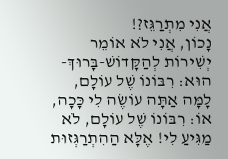אֲנִי מִתְרַגֵּז?!
נָכוֹן, אֲנִי לֹא אוֹמֵר יְשִׁירוֹת לְהַקָּדוֹשׁ-בָּרוּךְ-הוּא: רִבּוֹנוֹ שֶׁל עוֹלָם, לָמָּה אַתָּה עוֹשֶׂה לִי כָּכָה, אוֹ: רִבּוֹנוֹ שֶׁל עוֹלָם, לֹא מַגִּיעַ לִי! אֶלָּא הַהִתְרַגְּזוּת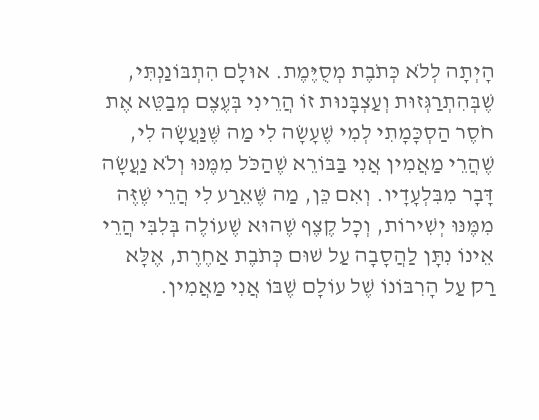הָיְתָה לְלֹא כְּתֹבֶת מְסֻיֶּמֶת. אוּלָם הִתְבּוֹנַנְתִּי, שֶׁבְּהִתְרַגְּזוּת וְעַצְבָּנוּת זוֹ הֲרֵינִי בְּעֶצֶם מְבַטֵּא אֶת חֹסֶר הַסְכָּמָתִי לְמִי שֶׁעָשָׂה לִי מַה שֶּׁנַּעֲשָׂה לִי, שֶׁהֲרֵי מַאֲמִין אֲנִי בַּבּוֹרֵא שֶׁהַכֹּל מִמֶּנּוּ וְלֹא נַעֲשָׂה דָּבָר מִבִּלְעָדָיו. וְאִם כֵּן, מַה שֶּׁאֵרַע לִי הֲרֵי שֶׁזֶּה מִמֶּנּוּ יְשִׁירוֹת, וְכָל קֶצֶף שֶׁהוּא שֶׁעוֹלֶה בְּלִבִּי הֲרֵי אֵינוֹ נִתָּן לַהֲסָבָה עַל שׁוּם כְּתֹבֶת אַחֶרֶת, אֶלָּא רַק עַל הָרִבּוֹנוֹ שֶׁל עוֹלָם שֶׁבּוֹ אֲנִי מַאֲמִין.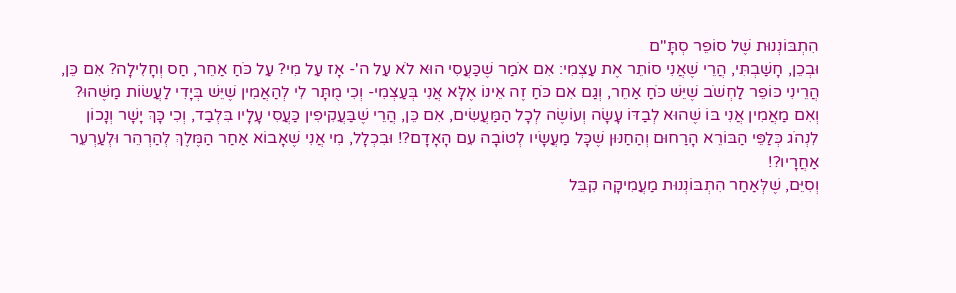הִתְבּוֹנְנוּת שֶׁל סוֹפֵר סְתָּ"ם
וּבְכֵן, חָשַׁבְתִּי, הֲרֵי שֶׁאֲנִי סוֹתֵר אֶת עַצְמִי: אִם אֹמַר שֶׁכַּעֲסִי הוּא לֹא עַל ה'- אָז עַל מִי? עַל כֹּחַ אַחֵר, חַס וְחָלִילָה? אִם כֵּן, הֲרֵינִי כּוֹפֵר לַחְשֹׁב שֶׁיֵּשׁ כֹּחַ אַחֵר, וְגַם אִם כֹּחַ זֶה אֵינוֹ אֶלָּא אֲנִי בְּעַצְמִי- וְכִי מֻתָּר לִי לְהַאֲמִין שֶׁיֵּשׁ בְּיָדִי לַעֲשׂוֹת מַשֶּׁהוּ? וְאִם מַאֲמִין אֲנִי בּוֹ שֶׁהוּא לְבַדּוֹ עָשָׂה וְעוֹשֶׂה לְכָל הַמַּעֲשִׂים, אִם כֵּן, הֲרֵי שֶׁבַּעֲקִיפִין כַּעֲסִי עָלָיו בִּלְבַד, וְכִי כָּךְ יָשָׁר וְנָכוֹן לִנְהֹג כְּלַפֵּי הַבּוֹרֵא הָרַחוּם וְהַחַנּוּן שֶׁכָּל מַעֲשָׂיו לְטוֹבָה עִם הָאָדָם?! וּבִכְלָל, מִי אֲנִי שֶׁאָבוֹא אַחַר הַמֶּלֶךְ לְהַרְהֵר וּלְעַרְעֵר אַחֲרָיו?!
וְסִיֵּם, שֶׁלְּאַחַר הִתְבּוֹנְנוּת מַעֲמִיקָה קִבֵּל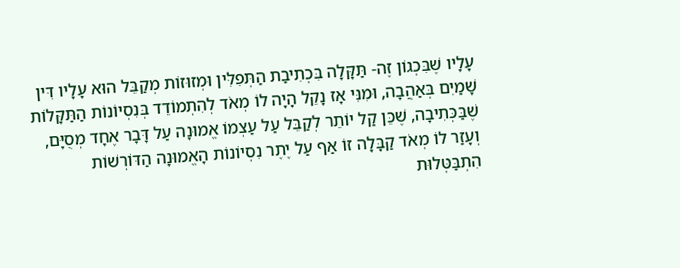עָלָיו שֶׁבִּכְגוֹן זֶה- תַּקָּלָה בִּכְתִיבַת הַתְּפִלִּין וּמְזוּזוֹת מְקַבֵּל הוּא עָלָיו דִּין שָׁמַיִם בְּאַהֲבָה, וּמִנִּי אָז נָקֵל הָיָה לוֹ מְאֹד לְהִתְמוֹדֵד בְּנִסְיוֹנוֹת הַתַּקָּלוֹת שֶׁבַּכְּתִיבָה, שֶׁכֵּן קַל יוֹתֵר לְקַבֵּל עַל עַצְמוֹ אֱמוּנָה עַל דָּבָר אֶחָד מְסֻיָּם, וְעָזַר לוֹ מְאֹד קַבָּלָה זוֹ אַף עַל יֶתֶר נִסְיוֹנוֹת הָאֱמוּנָה הַדּוֹרְשׁוֹת הִתְבַּטְּלוּת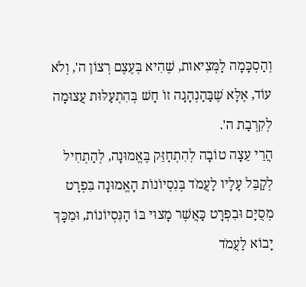וְהַסְכָּמָה לַמְּצִיאוּת, שֶׁהִיא בְּעֶצֶם רְצוֹן ה', וְלֹא עוֹד, אֶלָּא שֶׁבַּהַנְהָגָה זוֹ חָשׁ בְּהִתְעַלּוּת עֲצוּמָה לְקִרְבַת ה'.
הֲרֵי עֵצָה טוֹבָה לְהִתְחַזֵּק בֶּאֱמוּנָה, לְהַתְחִיל לְקַבֵּל עָלָיו לַעֲמֹד בְּנִסְיוֹנוֹת הָאֱמוּנָה בִּפְרָט מְסֻיָּם וּבִפְרָט כַּאֲשֶׁר מָצוּי בּוֹ הַנִּסְיוֹנוֹת, וּמִכָּךְ יָבוֹא לַעֲמֹד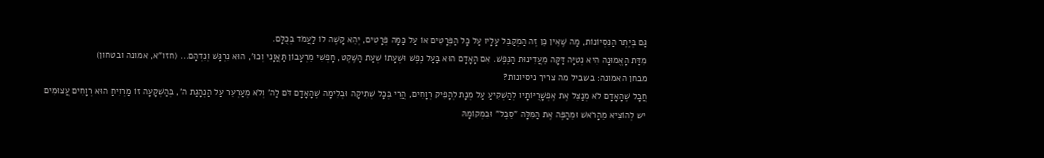גַּם בְּיֶתֶר הַנִּסְיוֹנוֹת, מַה שֶּׁאֵין כֵּן זֶה הַמְקַבֵּל עָלָיו עַל כָּל הַפְּרָטִים אוֹ עַל כַּמָּה פְּרָטִים, יְהֵא קָשֶׁה לוֹ לַעֲמֹד בְּכֻלָּם.
מִדַּת הָאֱמוּנָה הִיא נְטִיָּה דַּקָּה מֵעֲדִינוּת הַנֶּפֶשׁ. אִם הָאָדָם הוּא בַּעַל נֶפֶשׁ וּשְׁעָתוֹ שְׁעַת הַשֶּׁקֶט, חָפְשִׁי מֵרְעָבוֹן תַּאֲוָנִי וְכוּ', הוּא נִרְגָּשׁ וְנִדְהָם... (חזו"א, אמונה ובטחון)
מבחן האמונה: בשביל מה צריך ניסיונות?
חֲבָל שֶׁהָאָדָם לֹא מְנַצֵּל אֶת אֶפְשָׁרֻיּוֹתָיו לְהַשְׁקִיעַ עַל מְנָת לְהָפִיק רְוָחִים, הֲרֵי בְּכָל שְׁתִיקָה וּבְלִימָה שֶׁהָאָדָם דֹּם לַה' וְלֹא מְעַרְעֵר עַל הַנְהָגַת ה', בְּהַשְׁקָעָה זוֹ מַרְוִיחַ הוּא רְוָחִים עֲצוּמִים
יש לְהוֹצִיא מֵהָרֹאשׁ וּמֵהַפֶּה אֶת הַמִּלָּה "סֵבֶל" וּבִמְקוֹמָהּ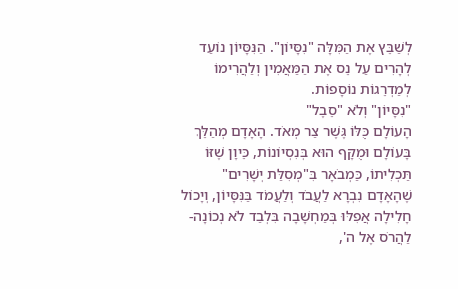לְשַׁבֵּץ אֶת הַמִּלָּה "נִסָּיוֹן". הַנִּסָּיוֹן נוֹעַד לְהָרִים עַל נֵס אֶת הַמַּאֲמִין וְלַהֲרִימוֹ לְמַדְרֵגוֹת נוֹסָפוֹת.
"נִסָּיוֹן" וְלֹא "סֵבֶל"
הָעוֹלָם כֻּלּוֹ גֶּשֶׁר צַר מְאֹד. הָאָדָם מְהַלֵּךְ בָּעוֹלָם וּמֻקָּף הוּא בְּנִסְיוֹנוֹת, כֵּיוָן שֶׁזּוֹ תַּכְלִיתוֹ, כַּמְבֹאָר בִּ"מְסִלַּת יְשָׁרִים" שֶׁהָאָדָם נִבְרָא לַעֲבֹד וְלַעֲמֹד בַּנִּסָּיוֹן, וְיָכוֹל חָלִילָה אֲפִלּוּ בְּמַחְשָׁבָה בִּלְבַד לֹא נְכוֹנָה- לַהֲרֹס אֶל ה',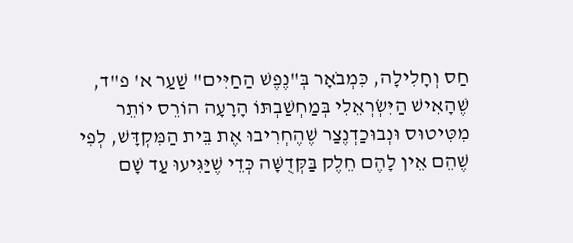חַס וְחָלִילָה, כִּמְבֹאָר בְּ"נֶפֶשׁ הַחַיִּים" שַׁעַר א' פ"ד, שֶׁהָאִישׁ הַיִּשְׂרְאֵלִי בְּמַחְשַׁבְתּוֹ הָרָעָה הוֹרֵס יוֹתֵר מִטִּיטוּס וּנְבוּכַדְנֶצַר שֶׁהֶחְרִיבוּ אֶת בֵּית הַמִּקְדָּשׁ, לְפִי שֶׁהֵם אֵין לָהֶם חֵלֶק בַּקְּדֻשָּׁה כְּדֵי שֶׁיַּגִּיעוּ עַד שָׁם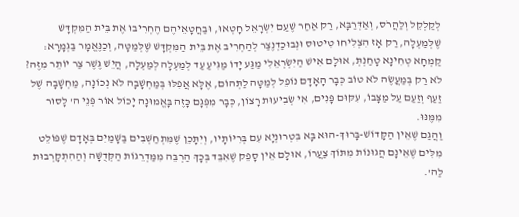לְקַלְקֵל וְלַהֲרֹס, וְאַדְּרַבָּא, רַק אַחַר שֶׁעַם יִשְׂרָאֵל חָטְאוּ, וּבַחֲטָאֵיהֶם הֶחְרִיבוּ אֶת בֵּית הַמִּקְדָּשׁ שֶׁלְּמַעְלָה, רַק אָז הִצְלִיחוּ טִיטוּס וּנְבוּכַדְנֶצַר לְהַחְרִיב אֶת בֵּית הַמִּקְדָּשׁ שֶׁלְּמַטָּה, וְכַנֶּאֱמָר בַּגְּמָרָא: קַמְחָא טְחִינָא טָחַנְתְּ, אוּלָם אִישׁ הַיִּשְׂרְאֵלִי מַגַּע יָדוֹ מַגִּיעַ עַד לְמַעְלָה לְמַעְלָה, הֲיֵשׁ גֶּשֶׁר צַר יוֹתֵר מִזֶּה?
לֹא רַק בְּמַעֲשֶׂה לֹא טוֹב כְּבָר הָאָדָם נוֹפֵל לְמַטָּה לַתְּהוֹם, אֶלָּא אֲפִלּוּ בְּמַחְשָׁבָה לֹא נְכוֹנָה, מַחְשָׁבָה שֶׁל זַעַף וְזַעַם עַל מַצָּבוֹ, עִקּוּם פָּנִים, אִי שְׂבִיעוּת רָצוֹן, כְּבָר מִפְּגָם כָּזֶה בָּאֱמוּנָה יָכוֹל אוֹר פְּנֵי ה' לָסוּר מִמֶּנּוּ.
וַהֲגַם שֶׁאֵין הַקָּדוֹשׁ-בָּרוּךְ-הוּא בָּא בִּטְרוּנְיָא עִם בְּרִיּוֹתָיו, וְיִתָּכֵן שֶׁמִּתְחַשְּׁבִים בַּשָּׁמַיִם בְּאָדָם שֶׁפּוֹלֵט מִלִּים שֶׁאֵינָם הֲגוּנוֹת מִתּוֹךְ צַעֲרוֹ, אוּלָם אֵין סָפֵק שֶׁאִבֵּד בְּכָךְ הַרְבֵּה מִמַּדְרֵגוֹת הַקְּדֻשָּׁה וְהַהִתְקָרְבוּת לַה'.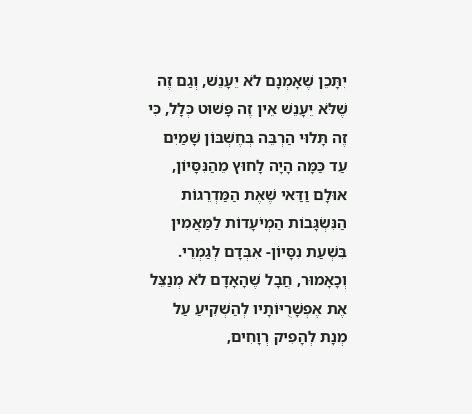יִתָּכֵן שֶׁאָמְנָם לֹא יֵעָנֵשׁ, וְגַם זֶה שֶׁלֹּא יֵעָנֵשׁ אֵין זֶה פָּשׁוּט כְּלָל, כִּי זֶה תָּלוּי הַרְבֵּה בְּחֶשְׁבּוֹן שָׁמַיִם עַד כַּמָּה הָיָה לָחוּץ מֵהַנִּסָּיוֹן, אוּלָם וַדַּאי שֶׁאֶת הַמַּדְרֵגוֹת הַנִּשְׂגָּבוֹת הַמְיֹעָדוֹת לַמַּאֲמִין בִּשְׁעַת נִסָּיוֹן- אִבְּדָם לְגַמְרֵי.
וְכָאָמוּר, חֲבָל שֶׁהָאָדָם לֹא מְנַצֵּל אֶת אֶפְשָׁרֻיּוֹתָיו לְהַשְׁקִיעַ עַל מְנָת לְהָפִיק רְוָחִים,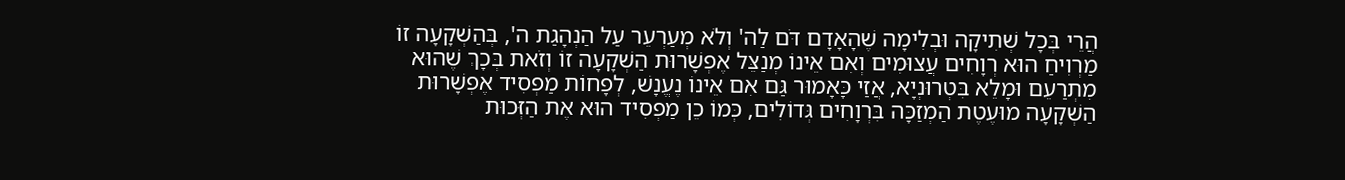הֲרֵי בְּכָל שְׁתִיקָה וּבְלִימָה שֶׁהָאָדָם דֹּם לַה' וְלֹא מְעַרְעֵר עַל הַנְהָגַת ה', בְּהַשְׁקָעָה זוֹ מַרְוִיחַ הוּא רְוָחִים עֲצוּמִים וְאִם אֵינוֹ מְנַצֵּל אֶפְשָׁרוּת הַשְׁקָעָה זוֹ וְזֹאת בְּכָךְ שֶׁהוּא מִתְרַעֵם וּמָלֵא בִּטְרוּנְיָא, אֲזַי כָּאָמוּר גַּם אִם אֵינוֹ נֶעֱנָשׁ, לְפָחוֹת מַפְסִיד אֶפְשָׁרוּת הַשְׁקָעָה מוּעֶטֶת הַמְזַכָּה בִּרְוָחִים גְּדוֹלִים, כְּמוֹ כֵן מַפְסִיד הוּא אֶת הַזְּכוּת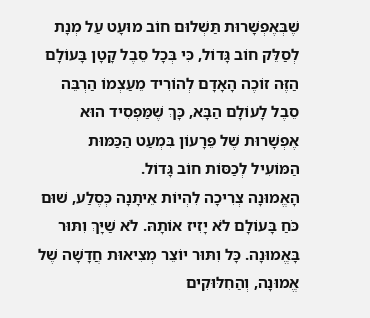שֶׁבְּאֶפְשָׁרוּת תַּשְׁלוּם חוֹב מוּעָט עַל מְנָת לְסַלֵּק חוֹב גָּדוֹל, כִּי בְּכָל סֵבֶל קָטָן בָּעוֹלָם הַזֶּה זוֹכֶה הָאָדָם לְהוֹרִיד מֵעַצְמוֹ הַרְבֵּה סֵבֶל לָעוֹלָם הַבָּא, כָּךְ שֶׁמַּפְסִיד הוּא אֶפְשָׁרוּת שֶׁל פֵּרָעוֹן בִּמְעַט הַכַּמּוּת הַמּוֹעִיל לְכַסּוֹת חוֹב גָּדוֹל.
הָאֱמוּנָה צְרִיכָה לִהְיוֹת אֵיתָנָה כְּסֶלַע, שׁוּם כֹּחַ בָּעוֹלָם לֹא יָזִיז אוֹתָהּ. לֹא שַׁיָּךְ וִתּוּר בָּאֱמוּנָה. כָּל וִתּוּר יוֹצֵר מְצִיאוּת חֲדָשָׁה שֶׁל אֱמוּנָה, וְהַחִלּוּקִים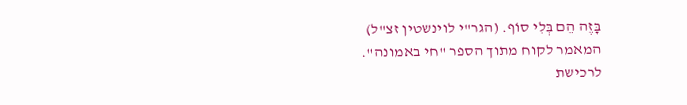בָּזֶה הֵם בְּלִי סוֹף. (הגר"י לוינשטין זצ"ל)
המאמר לקוח מתוך הספר "חי באמונה". לרכישת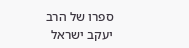ספרו של הרב יעקב ישראל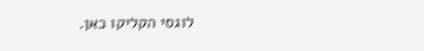לוגסי הקליקו כאן.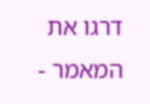דרגו את המאמר -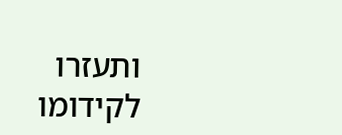ותעזרו לקידומו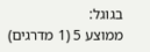בגוגל:
ממוצע 5 (1 מדרגים)